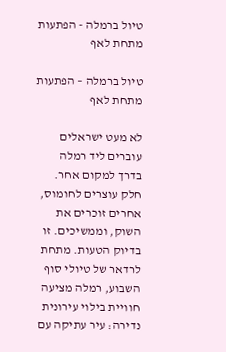טיול ברמלה - הפתעות מתחת לאף

טיול ברמלה – הפתעות מתחת לאף

לא מעט ישראלים עוברים ליד רמלה בדרך למקום אחר. חלק עוצרים לחומוס, אחרים זוכרים את השוק, וממשיכים. זו בדיוק הטעות. מתחת לרדאר של טיולי סוף השבוע, רמלה מציעה חוויית בילוי עירונית נדירה: עיר עתיקה עם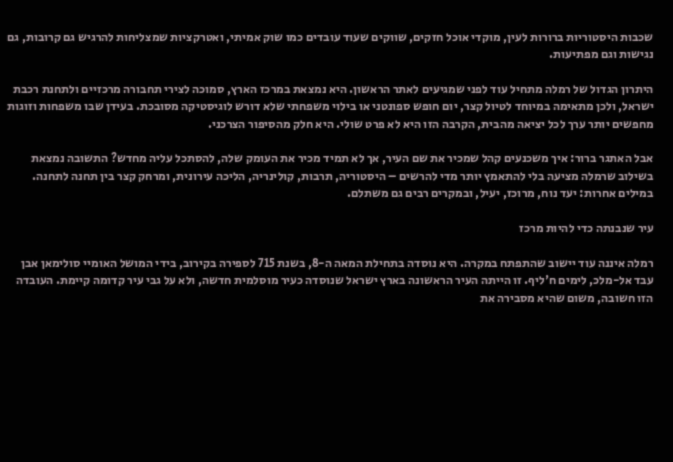שכבות היסטוריות ברורות לעין, מוקדי אוכל חזקים, שווקים שעוד עובדים כמו שוק אמיתי, ואטרקציות שמצליחות להרגיש גם קרובות, גם נגישות וגם מפתיעות.

היתרון הגדול של רמלה מתחיל עוד לפני שמגיעים לאתר הראשון. היא נמצאת במרכז הארץ, סמוכה לצירי תחבורה מרכזיים ולתחנת רכבת ישראל, ולכן מתאימה במיוחד לטיול קצר, יום חופש ספונטני או בילוי משפחתי שלא דורש לוגיסטיקה מסובכת. בעידן שבו משפחות וזוגות מחפשים יותר ערך לכל יציאה מהבית, הקרבה הזו היא לא פרט שולי. היא חלק מהסיפור הצרכני.

אבל האתגר ברור: איך משכנעים קהל שמכיר את שם העיר, אך לא תמיד מכיר את העומק שלה, להסתכל עליה מחדש? התשובה נמצאת בשילוב שרמלה מציעה בלי להתאמץ יותר מדי להרשים – היסטוריה, תרבות, קולינריה, הליכה עירונית, ומרחק קצר בין תחנה לתחנה. במילים אחרות: יעד נוח, מרוכז, יעיל, ובמקרים רבים גם משתלם.

עיר שנבנתה כדי להיות מרכז

רמלה איננה עוד יישוב שהתפתח במקרה. היא נוסדה בתחילת המאה ה-8, בשנת 715 לספירה בקירוב, בידי המושל האומיי סולימאן אבן עבד אל-מלכ, לימים ח'ליף. זו הייתה העיר הראשונה בארץ ישראל שנוסדה כעיר מוסלמית חדשה, ולא על גבי עיר קדומה קיימת. העובדה הזו חשובה, משום שהיא מסבירה את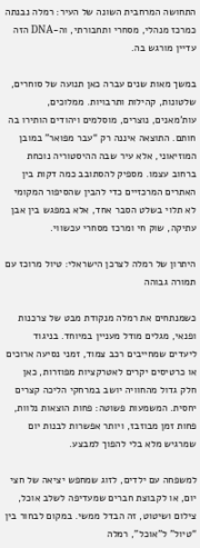התחושה המרחבית השונה של העיר: רמלה נבנתה כמרכז מנהלי, מסחרי ותחבורתי, וה-DNA הזה עדיין מורגש בה.

במשך מאות שנים עברה כאן תנועה של סוחרים, שלטונות, קהילות ותרבויות. ממלוכים, עות'מאנים, נוצרים, מוסלמים ויהודים הותירו בה חותם. התוצאה איננה רק “עבר מפואר” במובן המוזיאוני, אלא עיר שבה ההיסטוריה נוכחת ברחוב עצמו. מספיק להסתובב כמה דקות בין האתרים המרכזיים כדי להבין שהסיפור המקומי לא תלוי בשלט הסבר אחד, אלא במפגש בין אבן עתיקה, שוק חי ומרכז מסחרי עכשווי.

היתרון של רמלה לצרכן הישראלי: טיול מרוכז עם תמורה גבוהה

כשמנתחים את רמלה מנקודת מבט של צרכנות ופנאי, מגלים מודל מעניין במיוחד. בניגוד ליעדים שמחייבים רכב צמוד, זמני נסיעה ארוכים או כרטיסים יקרים לאטרקציות מפוזרות, כאן חלק גדול מהחוויה יושב במרחקי הליכה קצרים יחסית. המשמעות פשוטה: פחות הוצאות נלוות, פחות זמן מבוזבז, ויותר אפשרות לבנות יום שמרגיש מלא בלי להפוך למבצע.

למשפחה עם ילדים, לזוג שמחפש יציאה של חצי יום, או לקבוצת חברים שמעדיפה לשלב אוכל, צילום ושיטוט, זה הבדל ממשי. במקום לבחור בין “טיול” ל”אוכל”, רמלה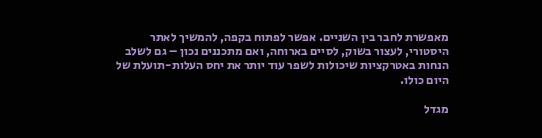מאפשרת לחבר בין השניים. אפשר לפתוח בקפה, להמשיך לאתר היסטורי, לעצור בשוק, לסיים בארוחה, ואם מתכננים נכון – גם לשלב הנחות באטרקציות שיכולות לשפר עוד יותר את יחס העלות-תועלת של היום כולו.

מגדל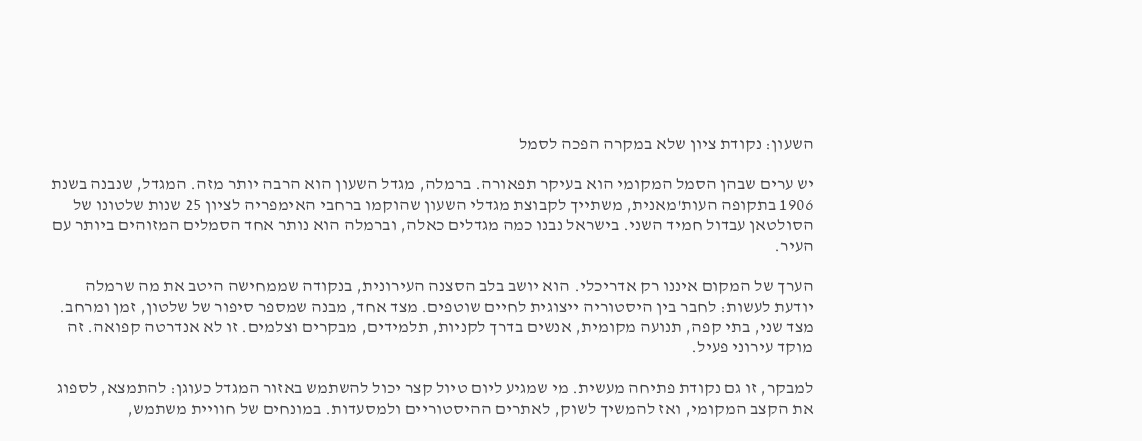השעון: נקודת ציון שלא במקרה הפכה לסמל

יש ערים שבהן הסמל המקומי הוא בעיקר תפאורה. ברמלה, מגדל השעון הוא הרבה יותר מזה. המגדל, שנבנה בשנת 1906 בתקופה העות'מאנית, משתייך לקבוצת מגדלי השעון שהוקמו ברחבי האימפריה לציון 25 שנות שלטונו של הסולטאן עבדול חמיד השני. בישראל נבנו כמה מגדלים כאלה, וברמלה הוא נותר אחד הסמלים המזוהים ביותר עם העיר.

הערך של המקום איננו רק אדריכלי. הוא יושב בלב הסצנה העירונית, בנקודה שממחישה היטב את מה שרמלה יודעת לעשות: לחבר בין היסטוריה ייצוגית לחיים שוטפים. מצד אחד, מבנה שמספר סיפור של שלטון, זמן ומרחב. מצד שני, בתי קפה, תנועה מקומית, אנשים בדרך לקניות, תלמידים, מבקרים וצלמים. זו לא אנדרטה קפואה. זה מוקד עירוני פעיל.

למבקר, זו גם נקודת פתיחה מעשית. מי שמגיע ליום טיול קצר יכול להשתמש באזור המגדל כעוגן: להתמצא, לספוג את הקצב המקומי, ואז להמשיך לשוק, לאתרים ההיסטוריים ולמסעדות. במונחים של חוויית משתמש,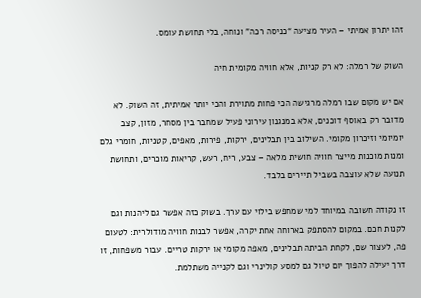זהו יתרון אמיתי – העיר מציעה “כניסה רכה” ונוחה, בלי תחושת עומס.

השוק של רמלה: לא רק קניות, אלא חוויה מקומית חיה

אם יש מקום שבו רמלה מרגישה הכי פחות מתוירת והכי יותר אמיתית, זה השוק. לא מדובר רק באוסף דוכנים, אלא במנגנון עירוני פעיל שמחבר בין מסחר, מזון, קצב יומיומי וזיכרון מקומי. השילוב בין תבלינים, ירקות, פירות, מאפים, קטניות, חומרי גלם ומנות מוכנות מייצר חוויה חושית מלאה – צבע, ריח, רעש, קריאות מוכרים, ותחושת תנועה שלא עוצבה בשביל תיירים בלבד.

זו נקודה חשובה במיוחד למי שמחפש בילוי עם ערך. בשוק כזה אפשר גם ליהנות וגם לקנות חכם. במקום להסתפק בארוחה אחת יקרה, אפשר לבנות חוויה מודולרית: לטעום פה, לעצור שם, לקחת הביתה תבלינים, מאפה מקומי או ירקות טריים. עבור משפחות, זו דרך יעילה להפוך יום טיול גם למסע קולינרי וגם לקנייה משתלמת.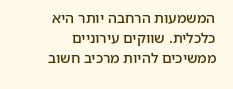המשמעות הרחבה יותר היא כלכלית. שווקים עירוניים ממשיכים להיות מרכיב חשוב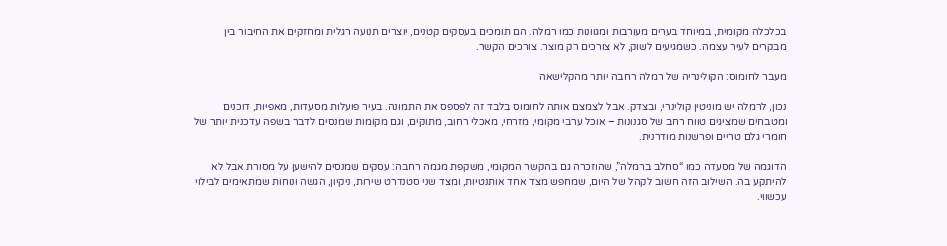בכלכלה מקומית, במיוחד בערים מעורבות ומגוונות כמו רמלה. הם תומכים בעסקים קטנים, יוצרים תנועה רגלית ומחזקים את החיבור בין מבקרים לעיר עצמה. כשמגיעים לשוק, לא צורכים רק מוצר. צורכים הקשר.

מעבר לחומוס: הקולינריה של רמלה רחבה יותר מהקלישאה

נכון, לרמלה יש מוניטין קולינרי, ובצדק. אבל לצמצם אותה לחומוס בלבד זה לפספס את התמונה. בעיר פועלות מסעדות, מאפיות, דוכנים ומטבחים שמציגים טווח רחב של סגנונות – אוכל ערבי מקומי, מזרחי, מאכלי רחוב, מתוקים, וגם מקומות שמנסים לדבר בשפה עדכנית יותר של חומרי גלם טריים ופרשנות מודרנית.

הדוגמה של מסעדה כמו “סחלב ברמלה”, שהוזכרה גם בהקשר המקומי, משקפת מגמה רחבה: עסקים שמנסים להישען על מסורת אבל לא להיתקע בה. השילוב הזה חשוב לקהל של היום, שמחפש מצד אחד אותנטיות, ומצד שני סטנדרט שירות, ניקיון, הגשה ונוחות שמתאימים לבילוי עכשווי.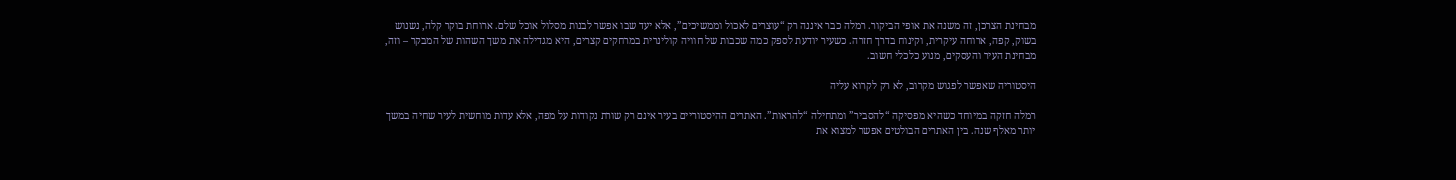מבחינת הצרכן, זה משנה את אופי הביקור. רמלה כבר איננה רק “עוצרים לאכול וממשיכים”, אלא יעד שבו אפשר לבנות מסלול אוכל שלם. ארוחת בוקר קלה, נשנוש בשוק, קפה, ארוחה עיקרית, וקינוח בדרך חזרה. כשעיר יודעת לספק כמה שכבות של חוויה קולינרית במרחקים קצרים, היא מגדילה את משך השהות של המבקר – וזה, מבחינת העיר והעסקים, מנוע כלכלי חשוב.

היסטוריה שאפשר לפגוש מקרוב, לא רק לקרוא עליה

רמלה חזקה במיוחד כשהיא מפסיקה “להסביר” ומתחילה “להראות”. האתרים ההיסטוריים בעיר אינם רק שורת נקודות על מפה, אלא עדות מוחשית לעיר שחיה במשך יותר מאלף שנה. בין האתרים הבולטים אפשר למצוא את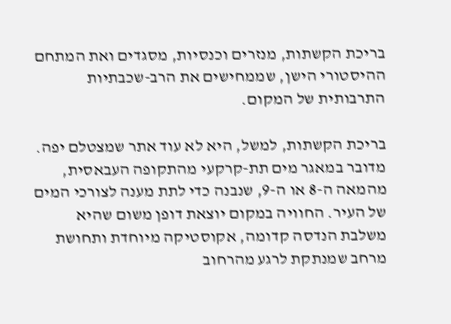בריכת הקשתות, מנזרים וכנסיות, מסגדים ואת המתחם ההיסטורי הישן, שממחישים את הרב-שכבתיות התרבותית של המקום.

בריכת הקשתות, למשל, היא לא עוד אתר שמצטלם יפה. מדובר במאגר מים תת-קרקעי מהתקופה העבאסית, מהמאה ה-8 או ה-9, שנבנה כדי לתת מענה לצורכי המים של העיר. החוויה במקום יוצאת דופן משום שהיא משלבת הנדסה קדומה, אקוסטיקה מיוחדת ותחושת מרחב שמנתקת לרגע מהרחוב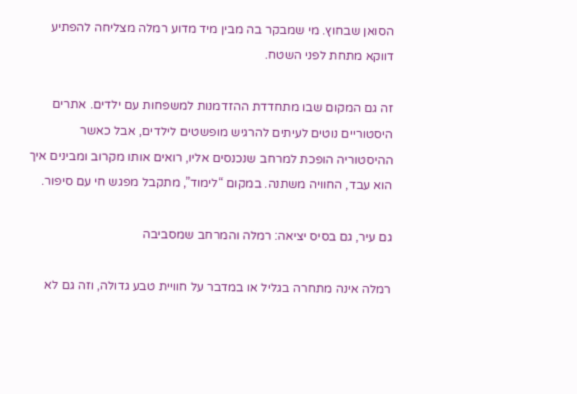הסואן שבחוץ. מי שמבקר בה מבין מיד מדוע רמלה מצליחה להפתיע דווקא מתחת לפני השטח.

זה גם המקום שבו מתחדדת ההזדמנות למשפחות עם ילדים. אתרים היסטוריים נוטים לעיתים להרגיש מופשטים לילדים, אבל כאשר ההיסטוריה הופכת למרחב שנכנסים אליו, רואים אותו מקרוב ומבינים איך הוא עבד, החוויה משתנה. במקום “לימוד”, מתקבל מפגש חי עם סיפור.

גם עיר, גם בסיס יציאה: רמלה והמרחב שמסביבה

רמלה אינה מתחרה בגליל או במדבר על חוויית טבע גדולה, וזה גם לא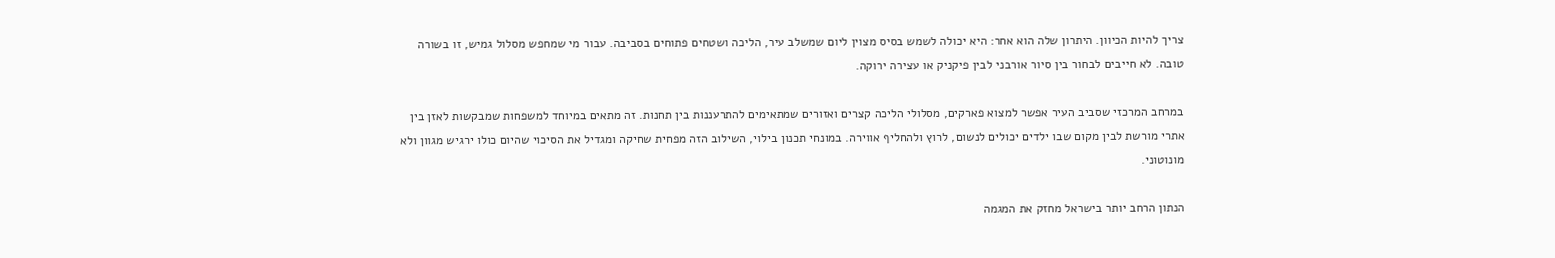צריך להיות הכיוון. היתרון שלה הוא אחר: היא יכולה לשמש בסיס מצוין ליום שמשלב עיר, הליכה ושטחים פתוחים בסביבה. עבור מי שמחפש מסלול גמיש, זו בשורה טובה. לא חייבים לבחור בין סיור אורבני לבין פיקניק או עצירה ירוקה.

במרחב המרכזי שסביב העיר אפשר למצוא פארקים, מסלולי הליכה קצרים ואזורים שמתאימים להתרעננות בין תחנות. זה מתאים במיוחד למשפחות שמבקשות לאזן בין אתרי מורשת לבין מקום שבו ילדים יכולים לנשום, לרוץ ולהחליף אווירה. במונחי תכנון בילוי, השילוב הזה מפחית שחיקה ומגדיל את הסיכוי שהיום כולו ירגיש מגוון ולא מונוטוני.

הנתון הרחב יותר בישראל מחזק את המגמה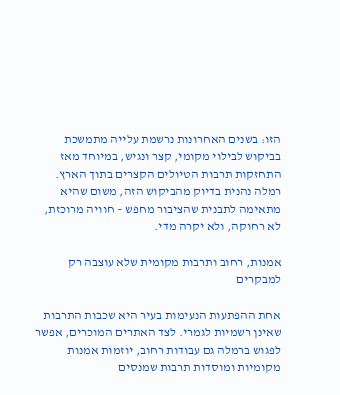הזו: בשנים האחרונות נרשמת עלייה מתמשכת בביקוש לבילוי מקומי, קצר ונגיש, במיוחד מאז התחזקות תרבות הטיולים הקצרים בתוך הארץ. רמלה נהנית בדיוק מהביקוש הזה, משום שהיא מתאימה לתבנית שהציבור מחפש – חוויה מרוכזת, לא רחוקה, ולא יקרה מדי.

אמנות, רחוב ותרבות מקומית שלא עוצבה רק למבקרים

אחת ההפתעות הנעימות בעיר היא שכבות התרבות שאינן רשמיות לגמרי. לצד האתרים המוכרים, אפשר לפגוש ברמלה גם עבודות רחוב, יוזמות אמנות מקומיות ומוסדות תרבות שמנסים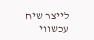לייצר שיח עכשווי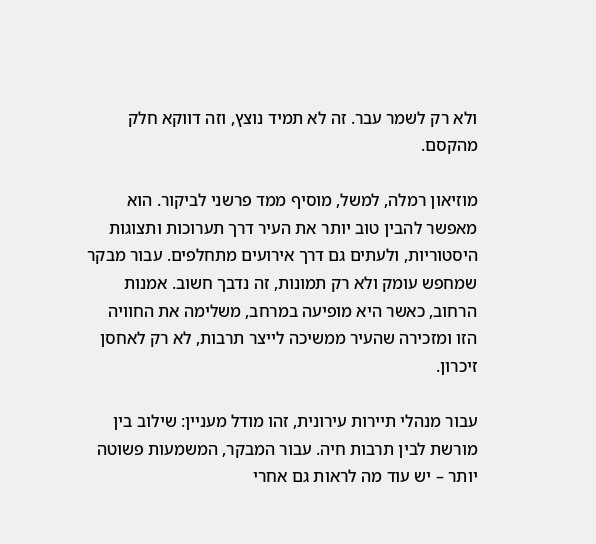ולא רק לשמר עבר. זה לא תמיד נוצץ, וזה דווקא חלק מהקסם.

מוזיאון רמלה, למשל, מוסיף ממד פרשני לביקור. הוא מאפשר להבין טוב יותר את העיר דרך תערוכות ותצוגות היסטוריות, ולעתים גם דרך אירועים מתחלפים. עבור מבקר שמחפש עומק ולא רק תמונות, זה נדבך חשוב. אמנות הרחוב, כאשר היא מופיעה במרחב, משלימה את החוויה הזו ומזכירה שהעיר ממשיכה לייצר תרבות, לא רק לאחסן זיכרון.

עבור מנהלי תיירות עירונית, זהו מודל מעניין: שילוב בין מורשת לבין תרבות חיה. עבור המבקר, המשמעות פשוטה יותר – יש עוד מה לראות גם אחרי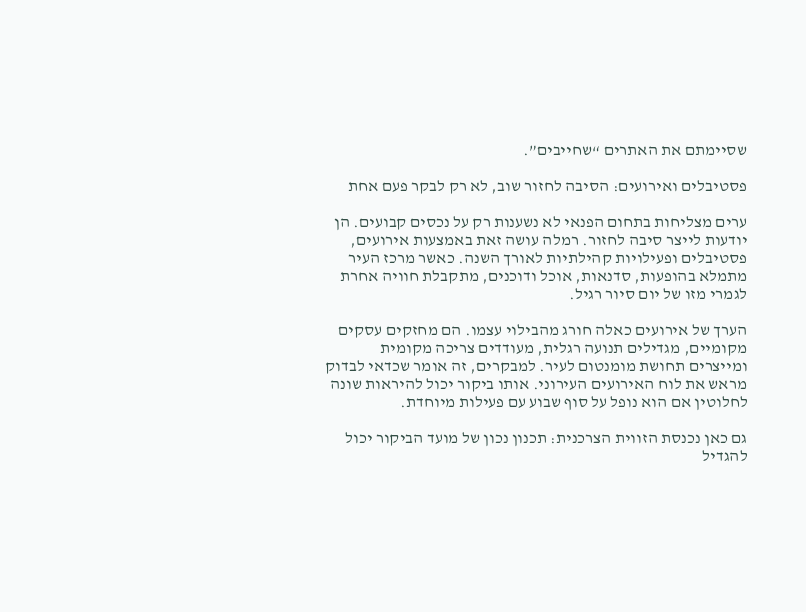שסיימתם את האתרים “שחייבים”.

פסטיבלים ואירועים: הסיבה לחזור שוב, לא רק לבקר פעם אחת

ערים מצליחות בתחום הפנאי לא נשענות רק על נכסים קבועים. הן יודעות לייצר סיבה לחזור. רמלה עושה זאת באמצעות אירועים, פסטיבלים ופעילויות קהילתיות לאורך השנה. כאשר מרכז העיר מתמלא בהופעות, סדנאות, אוכל ודוכנים, מתקבלת חוויה אחרת לגמרי מזו של יום סיור רגיל.

הערך של אירועים כאלה חורג מהבילוי עצמו. הם מחזקים עסקים מקומיים, מגדילים תנועה רגלית, מעודדים צריכה מקומית ומייצרים תחושת מומנטום לעיר. למבקרים, זה אומר שכדאי לבדוק מראש את לוח האירועים העירוני. אותו ביקור יכול להיראות שונה לחלוטין אם הוא נופל על סוף שבוע עם פעילות מיוחדת.

גם כאן נכנסת הזווית הצרכנית: תכנון נכון של מועד הביקור יכול להגדיל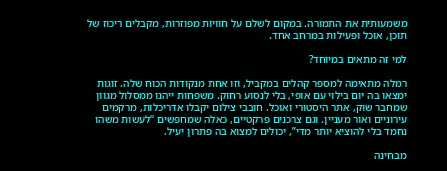משמעותית את התמורה. במקום לשלם על חוויות מפוזרות, מקבלים ריכוז של תוכן, אוכל ופעילות במרחב אחד.

למי זה מתאים במיוחד?

רמלה מתאימה למספר קהלים במקביל, וזו אחת מנקודות הכוח שלה. זוגות ימצאו בה יום בילוי עם אופי, בלי לנסוע רחוק. משפחות ייהנו ממסלול מגוון שמחבר שוק, אתר היסטורי ואוכל. חובבי צילום יקבלו אדריכלות, מרקמים עירוניים ואור מעניין. וגם צרכנים פרקטיים, כאלה שמחפשים “לעשות משהו נחמד בלי להוציא יותר מדי”, יכולים למצוא בה פתרון יעיל.

מבחינה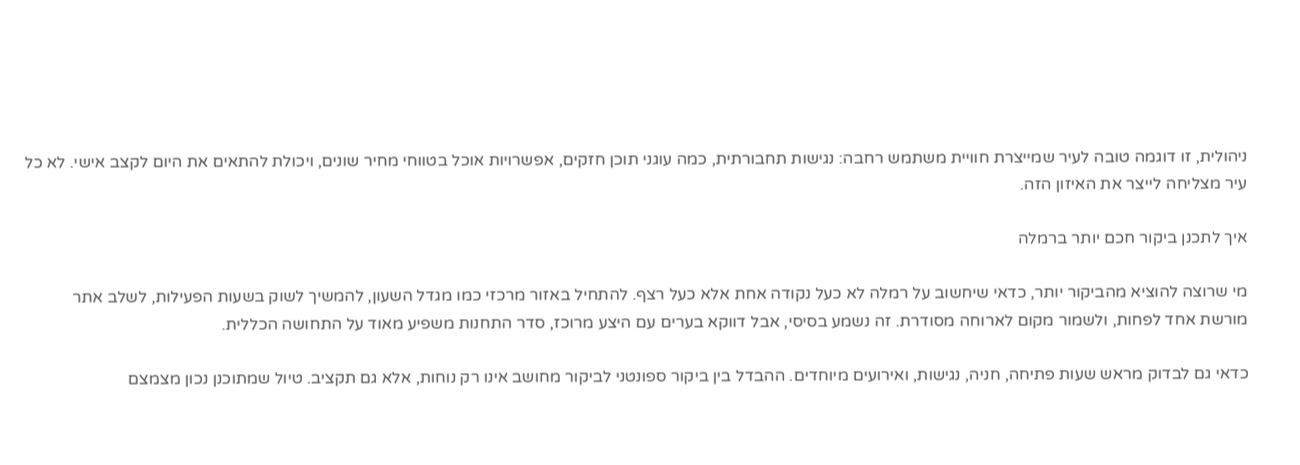ניהולית, זו דוגמה טובה לעיר שמייצרת חוויית משתמש רחבה: נגישות תחבורתית, כמה עוגני תוכן חזקים, אפשרויות אוכל בטווחי מחיר שונים, ויכולת להתאים את היום לקצב אישי. לא כל עיר מצליחה לייצר את האיזון הזה.

איך לתכנן ביקור חכם יותר ברמלה

מי שרוצה להוציא מהביקור יותר, כדאי שיחשוב על רמלה לא כעל נקודה אחת אלא כעל רצף. להתחיל באזור מרכזי כמו מגדל השעון, להמשיך לשוק בשעות הפעילות, לשלב אתר מורשת אחד לפחות, ולשמור מקום לארוחה מסודרת. זה נשמע בסיסי, אבל דווקא בערים עם היצע מרוכז, סדר התחנות משפיע מאוד על התחושה הכללית.

כדאי גם לבדוק מראש שעות פתיחה, חניה, נגישות, ואירועים מיוחדים. ההבדל בין ביקור ספונטני לביקור מחושב אינו רק נוחות, אלא גם תקציב. טיול שמתוכנן נכון מצמצם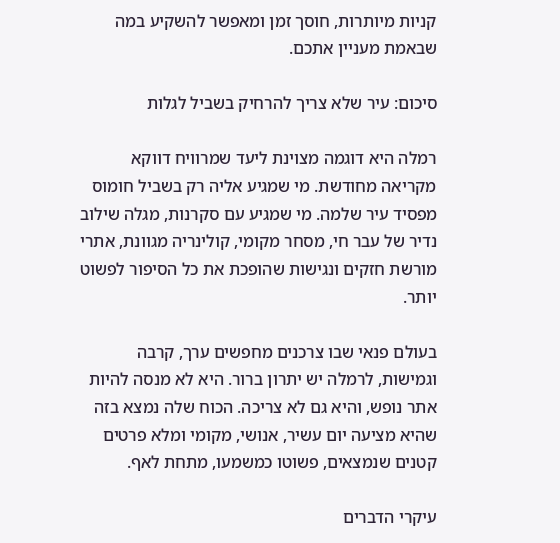קניות מיותרות, חוסך זמן ומאפשר להשקיע במה שבאמת מעניין אתכם.

סיכום: עיר שלא צריך להרחיק בשביל לגלות

רמלה היא דוגמה מצוינת ליעד שמרוויח דווקא מקריאה מחודשת. מי שמגיע אליה רק בשביל חומוס מפסיד עיר שלמה. מי שמגיע עם סקרנות, מגלה שילוב נדיר של עבר חי, מסחר מקומי, קולינריה מגוונת, אתרי מורשת חזקים ונגישות שהופכת את כל הסיפור לפשוט יותר.

בעולם פנאי שבו צרכנים מחפשים ערך, קרבה וגמישות, לרמלה יש יתרון ברור. היא לא מנסה להיות אתר נופש, והיא גם לא צריכה. הכוח שלה נמצא בזה שהיא מציעה יום עשיר, אנושי, מקומי ומלא פרטים קטנים שנמצאים, פשוטו כמשמעו, מתחת לאף.

עיקרי הדברים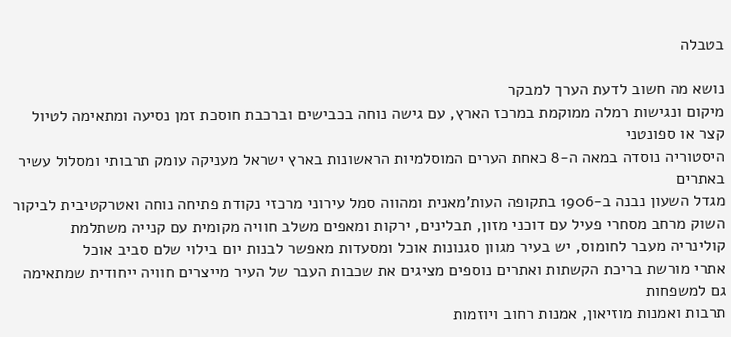בטבלה

נושא מה חשוב לדעת הערך למבקר
מיקום ונגישות רמלה ממוקמת במרכז הארץ, עם גישה נוחה בכבישים וברכבת חוסכת זמן נסיעה ומתאימה לטיול קצר או ספונטני
היסטוריה נוסדה במאה ה-8 כאחת הערים המוסלמיות הראשונות בארץ ישראל מעניקה עומק תרבותי ומסלול עשיר באתרים
מגדל השעון נבנה ב-1906 בתקופה העות'מאנית ומהווה סמל עירוני מרכזי נקודת פתיחה נוחה ואטרקטיבית לביקור
השוק מרחב מסחרי פעיל עם דוכני מזון, תבלינים, ירקות ומאפים משלב חוויה מקומית עם קנייה משתלמת
קולינריה מעבר לחומוס, יש בעיר מגוון סגנונות אוכל ומסעדות מאפשר לבנות יום בילוי שלם סביב אוכל
אתרי מורשת בריכת הקשתות ואתרים נוספים מציגים את שכבות העבר של העיר מייצרים חוויה ייחודית שמתאימה גם למשפחות
תרבות ואמנות מוזיאון, אמנות רחוב ויוזמות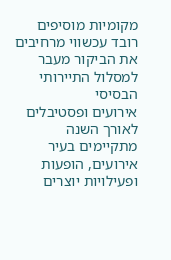מקומיות מוסיפים רובד עכשווי מרחיבים את הביקור מעבר למסלול התיירותי הבסיסי
אירועים ופסטיבלים לאורך השנה מתקיימים בעיר אירועים, הופעות ופעילויות יוצרים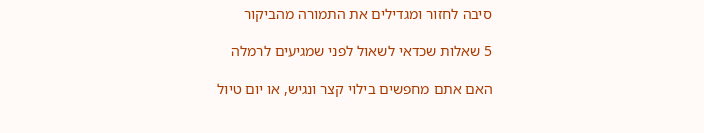סיבה לחזור ומגדילים את התמורה מהביקור

5 שאלות שכדאי לשאול לפני שמגיעים לרמלה

האם אתם מחפשים בילוי קצר ונגיש, או יום טיול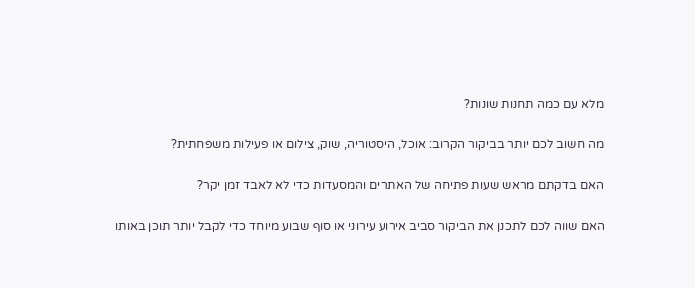מלא עם כמה תחנות שונות?

מה חשוב לכם יותר בביקור הקרוב: אוכל, היסטוריה, שוק, צילום או פעילות משפחתית?

האם בדקתם מראש שעות פתיחה של האתרים והמסעדות כדי לא לאבד זמן יקר?

האם שווה לכם לתכנן את הביקור סביב אירוע עירוני או סוף שבוע מיוחד כדי לקבל יותר תוכן באותו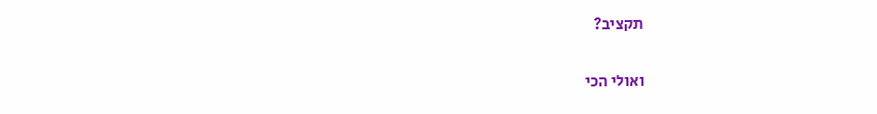תקציב?

ואולי הכי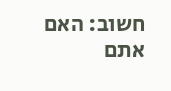חשוב: האם אתם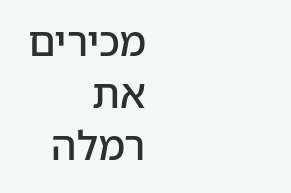מכירים את רמלה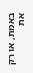באמת, או רק את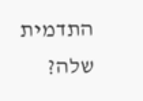התדמית שלה?